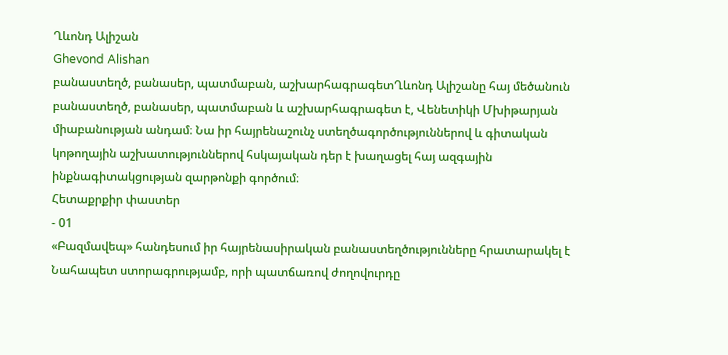Ղևոնդ Ալիշան
Ghevond Alishan
բանաստեղծ, բանասեր, պատմաբան, աշխարհագրագետՂևոնդ Ալիշանը հայ մեծանուն բանաստեղծ, բանասեր, պատմաբան և աշխարհագրագետ է, Վենետիկի Մխիթարյան միաբանության անդամ։ Նա իր հայրենաշունչ ստեղծագործություններով և գիտական կոթողային աշխատություններով հսկայական դեր է խաղացել հայ ազգային ինքնագիտակցության զարթոնքի գործում։
Հետաքրքիր փաստեր
- 01
«Բազմավեպ» հանդեսում իր հայրենասիրական բանաստեղծությունները հրատարակել է Նահապետ ստորագրությամբ, որի պատճառով ժողովուրդը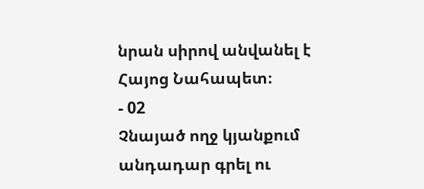նրան սիրով անվանել է Հայոց Նահապետ։
- 02
Չնայած ողջ կյանքում անդադար գրել ու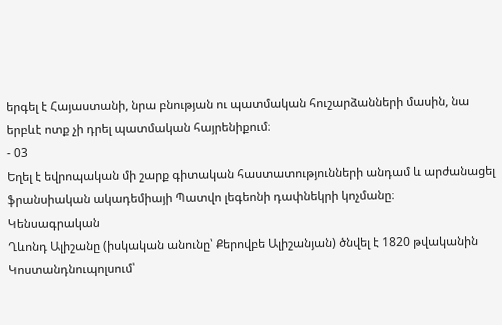երգել է Հայաստանի, նրա բնության ու պատմական հուշարձանների մասին, նա երբևէ ոտք չի դրել պատմական հայրենիքում։
- 03
Եղել է եվրոպական մի շարք գիտական հաստատությունների անդամ և արժանացել ֆրանսիական ակադեմիայի Պատվո լեգեոնի դափնեկրի կոչմանը։
Կենսագրական
Ղևոնդ Ալիշանը (իսկական անունը՝ Քերովբե Ալիշանյան) ծնվել է 1820 թվականին Կոստանդնուպոլսում՝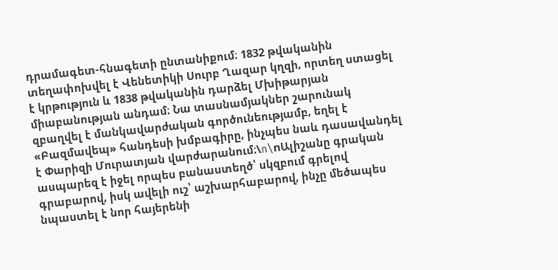դրամագետ-հնագետի ընտանիքում։ 1832 թվականին տեղափոխվել է Վենետիկի Սուրբ Ղազար կղզի, որտեղ ստացել է կրթություն և 1838 թվականին դարձել Մխիթարյան միաբանության անդամ։ Նա տասնամյակներ շարունակ զբաղվել է մանկավարժական գործունեությամբ, եղել է «Բազմավեպ» հանդեսի խմբագիրը, ինչպես նաև դասավանդել է Փարիզի Մուրատյան վարժարանում։\n\nԱլիշանը գրական ասպարեզ է իջել որպես բանաստեղծ՝ սկզբում գրելով գրաբարով, իսկ ավելի ուշ՝ աշխարհաբարով, ինչը մեծապես նպաստել է նոր հայերենի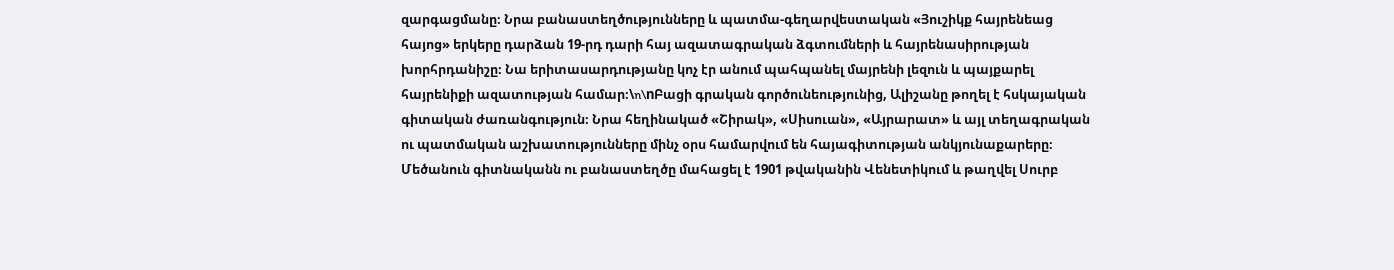զարգացմանը։ Նրա բանաստեղծությունները և պատմա-գեղարվեստական «Յուշիկք հայրենեաց հայոց» երկերը դարձան 19-րդ դարի հայ ազատագրական ձգտումների և հայրենասիրության խորհրդանիշը։ Նա երիտասարդությանը կոչ էր անում պահպանել մայրենի լեզուն և պայքարել հայրենիքի ազատության համար։\n\nԲացի գրական գործունեությունից, Ալիշանը թողել է հսկայական գիտական ժառանգություն։ Նրա հեղինակած «Շիրակ», «Սիսուան», «Այրարատ» և այլ տեղագրական ու պատմական աշխատությունները մինչ օրս համարվում են հայագիտության անկյունաքարերը։ Մեծանուն գիտնականն ու բանաստեղծը մահացել է 1901 թվականին Վենետիկում և թաղվել Սուրբ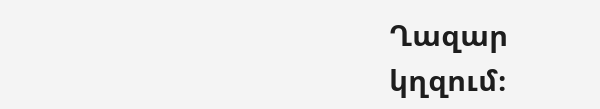Ղազար կղզում։